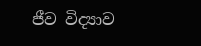ජීව විද්‍යාව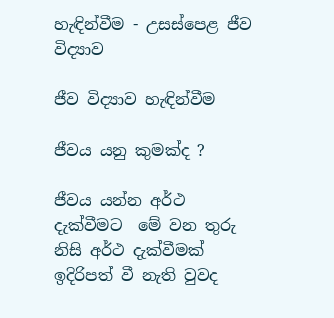හැඳින්වීම - උසස්පෙළ ජීව විද්‍යාව

ජීව විද්‍යාව හැඳින්වීම

ජීවය යනු කුමක්ද ?

ජීවය යන්න අර්ථ දැක්වීමට  මේ වන තුරු නිසි අර්ථ දැක්වීමක්  ඉදිරිපත් වී නැති වුවද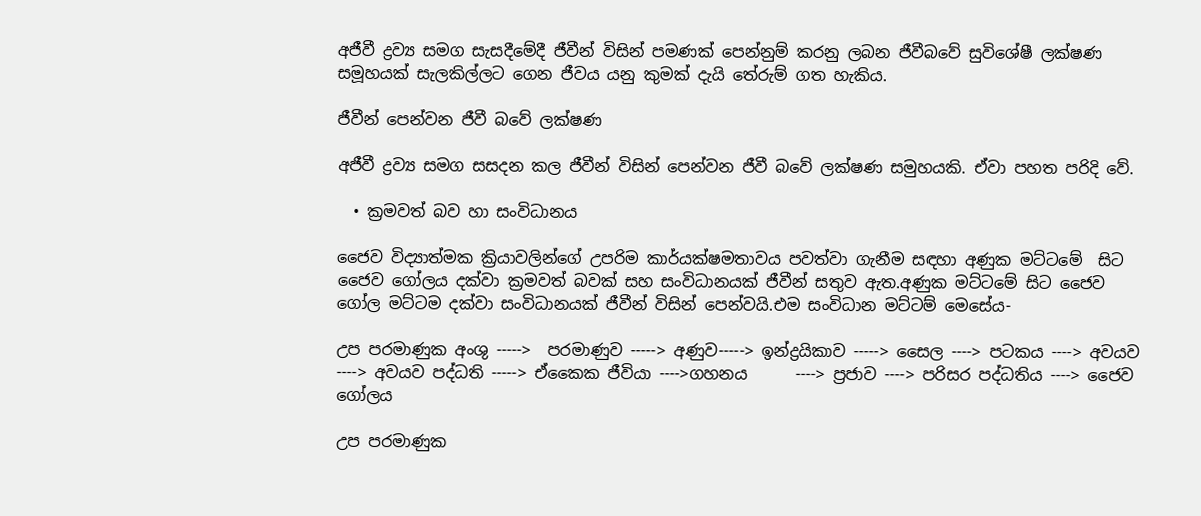අජීවී ද්‍රව්‍ය සමග සැසදීමේදී ජීවීන් විසින් පමණක් පෙන්නුම් කරනු ලබන ජීවීබවේ සුවිශේෂී ලක්ෂණ සමූහයක් සැලකිල්ලට ගෙන ජීවය යනු කුමක් දැයි තේරුම් ගත හැකිය.

ජීවීන් පෙන්වන ජීවී බවේ ලක්ෂණ

අජීවී ද්‍රව්‍ය සමග සසදන කල ජීවීන් විසින් පෙන්වන ජීවී බවේ ලක්ෂණ සමුහයකි. ඒවා පහත පරිදි වේ.

  • ක්‍රමවත් බව හා සංවිධානය

ජෛව විද්‍යාත්මක ක්‍රියාවලින්ගේ උපරිම කාර්යක්ෂමතාවය පවත්වා ගැනීම සඳහා අණුක මට්ටමේ  සිට ජෛව ගෝලය දක්වා ක්‍රමවත් බවක් සහ සංවිධානයක් ජීවීන් සතුව ඇත.අණුක මට්ටමේ සිට ජෛව ගෝල මට්ටම දක්වා සංවිධානයක් ජීවීන් විසින් පෙන්වයි.එම සංවිධාන මට්ටම් මෙසේය-

උප පරමාණුක අංශු ----->  පරමාණුව -----> අණුව-----> ඉන්ද්‍රයිකාව -----> සෛල ----> පටකය ----> අවයව ----> අවයව පද්ධති -----> ඒකෛක ජීවියා ---->ගහනය      ----> ප්‍රජාව ----> පරිසර පද්ධතිය ----> ජෛව ගෝලය

උප පරමාණුක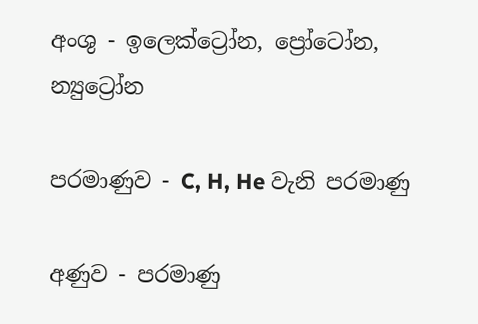අංශු - ඉලෙක්ට්‍රෝන, ප්‍රෝටෝන, න්‍යුට්‍රෝන

පරමාණුව - C, H, He වැනි පරමාණු

අණුව - පරමාණු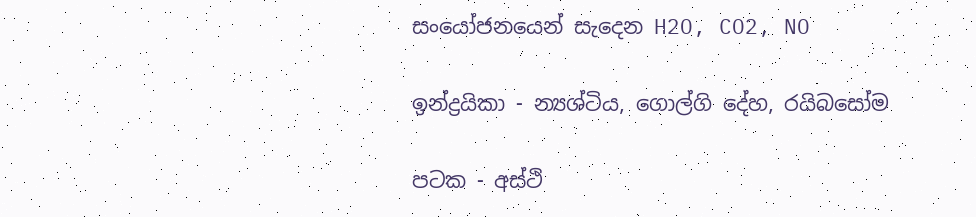සංයෝජනයෙන් සැදෙන H2O, CO2, NO

ඉන්ද්‍රයිකා - න්‍යශ්ටිය, ගොල්ගි දේහ, රයිබසෝම

පටක - අස්ථි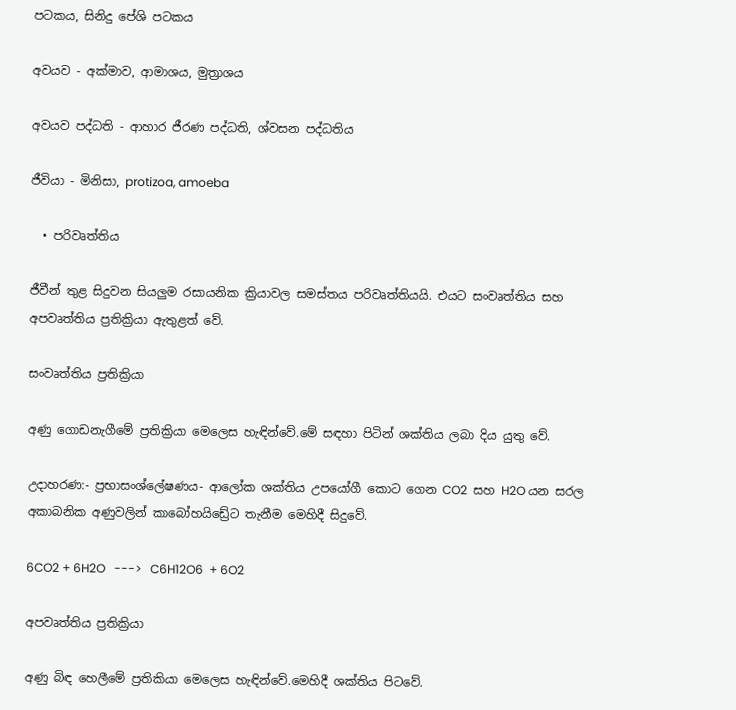පටකය, සිනිදු පේශි පටකය

අවයව - අක්මාව, ආමාශය, මුත්‍රාශය

අවයව පද්ධති - ආහාර ජීරණ පද්ධති, ශ්වසන පද්ධතිය

ජීවියා - මිනිසා, protizoa, amoeba

  • පරිවෘත්තිය

ජීවීන් තුළ සිදුවන සියලුම රසායනික ක්‍රියාවල සමස්තය පරිවෘත්තියයි. එයට සංවෘත්තිය සහ  අපවෘත්තිය ප්‍රතික්‍රියා ඇතුළත් වේ.

සංවෘත්තිය ප්‍රතික්‍රියා

අණු ගොඩනැගීමේ ප්‍රතික්‍රියා මෙලෙස හැඳින්වේ.මේ සඳහා පිටින් ශක්තිය ලබා දිය යුතු වේ.

උදාහරණ:- ප්‍රභාසංශ්ලේෂණය- ආලෝක ශක්තිය උපයෝගී කොට ගෙන CO2  සහ H2O යන සරල අකාබනික අණුවලින් කාබෝහයිඩ්‍රේට තැනීම මෙහිදී සිදුවේ.

6CO2 + 6H2O   --->   C6H12O6  + 6O2

අපවෘත්තිය ප්‍රතික්‍රියා

අණු බිඳ හෙලීමේ ප්‍රතිකියා මෙලෙස හැඳින්වේ.මෙහිදී ශක්තිය පිටවේ.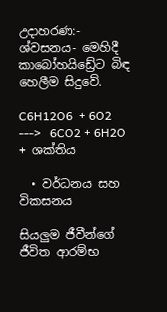උදාහරණ:- ශ්වසනය- මෙහිදී කාබෝහයිඩ්‍රේට බිඳ හෙලීම සිදුවේ.

C6H12O6  + 6O2   --->   6CO2 + 6H2O + ශක්තිය

  • වර්ධනය සහ විකසනය

සියලුම ජීවීන්ගේ ජීවිත ආරම්භ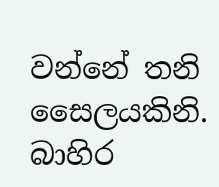වන්නේ තනි සෛලයකිනි. බාහිර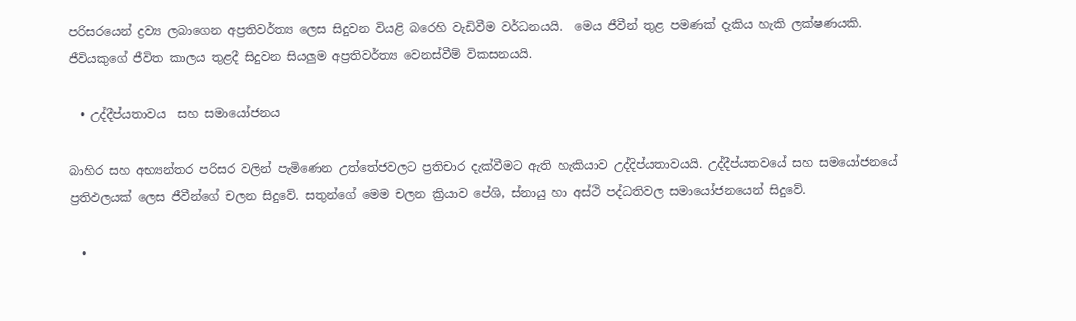පරිසරයෙන් ද්‍රව්‍ය ලබාගෙන අප්‍රතිවර්ත්‍ය ලෙස සිදුවන වියළි බරෙහි වැඩිවීම වර්ධනයයි.  මෙය ජීවීන් තුළ පමණක් දැකිය හැකි ලක්ෂණයකි. ජීවියකුගේ ජීවිත කාලය තුළදී සිදුවන සියලුම අප්‍රතිවර්ත්‍ය වෙනස්වීම් විකසනයයි.

  • උද්දීප්යතාවය  සහ සමායෝජනය

බාහිර සහ අභ්‍යන්තර පරිසර වලින් පැමිණෙන උත්තේජවලට ප්‍රතිචාර දැක්වීමට ඇති හැකියාව උද්දිප්යතාවයයි. උද්දීප්යතවයේ සහ සමයෝජනයේ ප්‍රතිඵලයක් ලෙස ජීවීන්ගේ චලන සිදුවේ. සතුන්ගේ මෙම චලන ක්‍රියාව පේශි, ස්නායු හා අස්ථි පද්ධතිවල සමායෝජනයෙන් සිදුවේ.

  •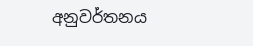අනුවර්තනය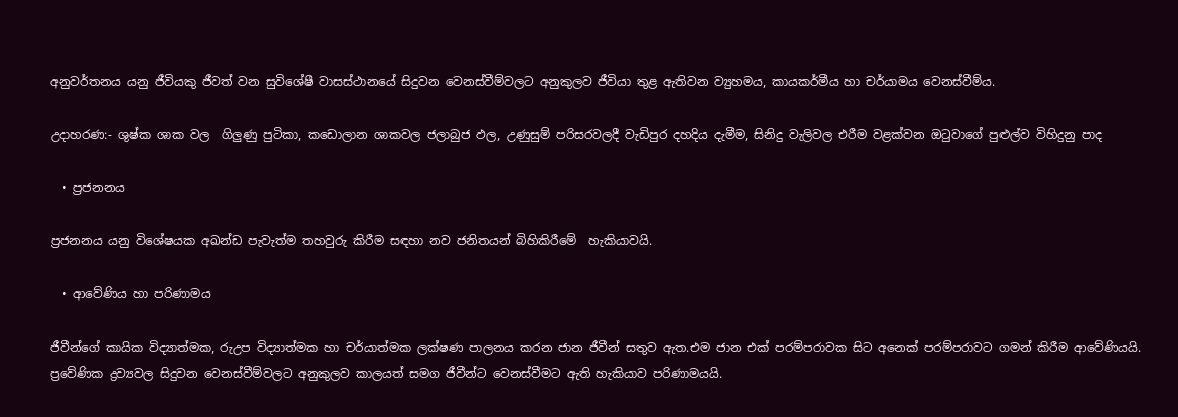අනුවර්තනය යනු ජීවියකු ජීවත් වන සුවිශේෂී වාසස්ථානයේ සිදුවන වෙනස්වීම්වලට අනුකුලව ජීවියා තුළ ඇතිවන ව්‍යුහමය, කායකර්මීය හා චර්යාමය වෙනස්වීම්ය.

උදාහරණ:- ශුෂ්ක ශාක වල  ගිලුණු පුටිකා, කඩොලාන ශාකවල ජලාබුජ ඵල, උණුසුම් පරිසරවලදී වැඩිපුර දහදිය දැමීම, සිනිදු වැලිවල එරීම වළක්වන ඔටුවාගේ පුළුල්ව විහිදුනු පාද

  • ප්‍රජනනය

ප්‍රජනනය යනු විශේෂයක අඛන්ඩ පැවැත්ම තහවුරු කිරීම සඳහා නව ජනිතයන් බිහිකිරීමේ  හැකියාවයි.

  • ආවේණිය හා පරිණාමය

ජීවීන්ගේ කායික විද්‍යාත්මක, රුඋප විද්‍යාත්මක හා චර්යාත්මක ලක්ෂණ පාලනය කරන ජාන ජීවීන් සතුව ඇත.එම ජාන එක් පරම්පරාවක සිට අනෙක් පරම්පරාවට ගමන් කිරීම ආවේණියයි. ප්‍රවේණික ද්‍රව්‍යවල සිදුවන වෙනස්වීම්වලට අනුකුලව කාලයත් සමග ජීවීන්ට වෙනස්වීමට ඇති හැකියාව පරිණාමයයි.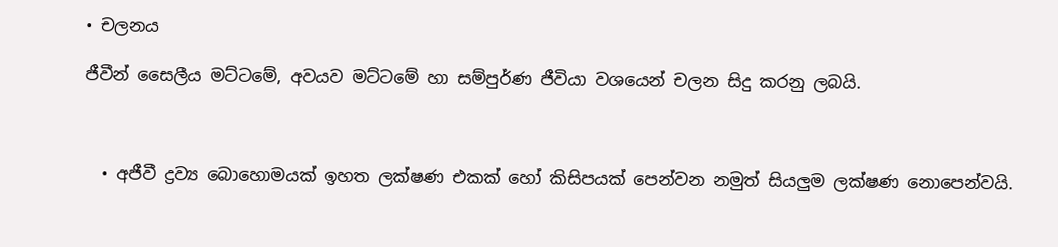• චලනය

ජීවීන් සෛලීය මට්ටමේ, අවයව මට්ටමේ හා සම්පුර්ණ ජීවියා වශයෙන් චලන සිදු කරනු ලබයි.



  • අජීවී ද්‍රව්‍ය බොහොමයක් ඉහත ලක්ෂණ එකක් හෝ කිසිපයක් පෙන්වන නමුත් සියලුම ලක්ෂණ නොපෙන්වයි.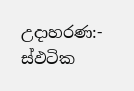උදාහරණ:- ස්ඵටික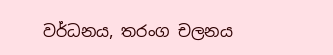වර්ධනය, තරංග චලනය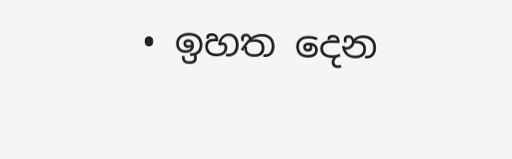• ඉහත දෙන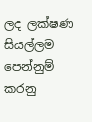ලද ලක්ෂණ  සියල්ලම පෙන්නුම් කරනු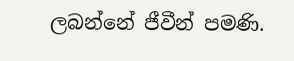ලබන්නේ ජීවීන් පමණි.